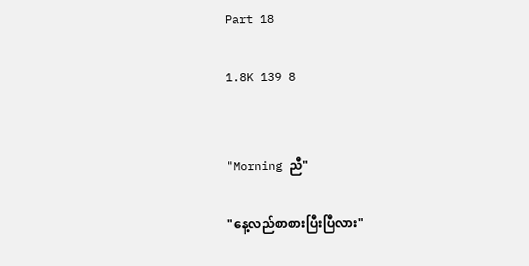Part 18

1.8K 139 8


"Morning ညီ"

"နေ့လည်စာစားပြီးပြီလား"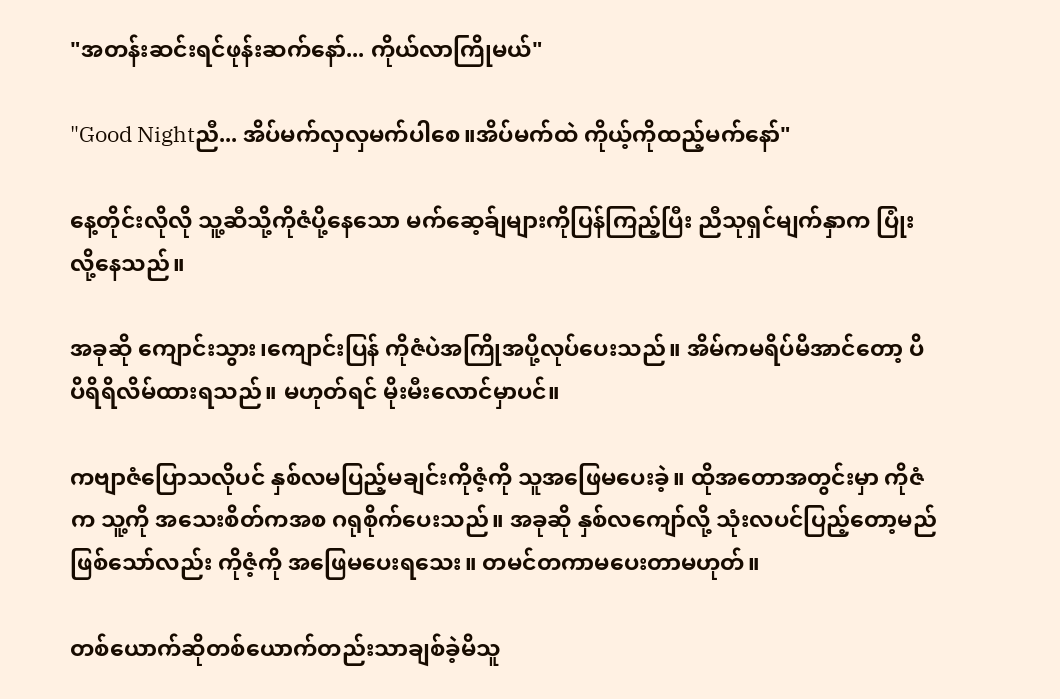"အတန်းဆင်းရင်ဖုန်းဆက်နော်... ကိုယ်လာကြိုမယ်"

"Good Nightညီ... အိပ်မက်လှလှမက်ပါစေ။အိပ်မက်ထဲ ကိုယ့်ကိုထည့်မက်နော်"

နေ့တိုင်းလိုလို သူ့ဆီသို့ကိုဇံပို့နေသော မက်ဆေ့ခ်ျများကိုပြန်ကြည့်ပြီး ညီသုရှင်မျက်နှာက ပြုံးလို့နေသည်။

အခုဆို ကျောင်းသွား၊ကျောင်းပြန် ကိုဇံပဲအကြိုအပို့လုပ်ပေးသည်။ အိမ်ကမရိပ်မိအာင်တော့ ပိပိရိရိလိမ်ထားရသည်။ မဟုတ်ရင် မိုးမီးလောင်မှာပင်။

ကဗျာဇံပြောသလိုပင် နှစ်လမပြည့်မချင်းကိုဇံ့ကို သူအဖြေမပေးခဲ့။ ထိုအတောအတွင်းမှာ ကိုဇံက သူ့ကို အသေးစိတ်ကအစ ဂရုစိုက်ပေးသည်။ အခုဆို နှစ်လကျော်လို့ သုံးလပင်ပြည့်တော့မည်ဖြစ်သော်လည်း ကိုဇံ့ကို အဖြေမပေးရသေး။ တမင်တကာမပေးတာမဟုတ်။

တစ်ယောက်ဆိုတစ်ယောက်တည်းသာချစ်ခဲ့မိသူ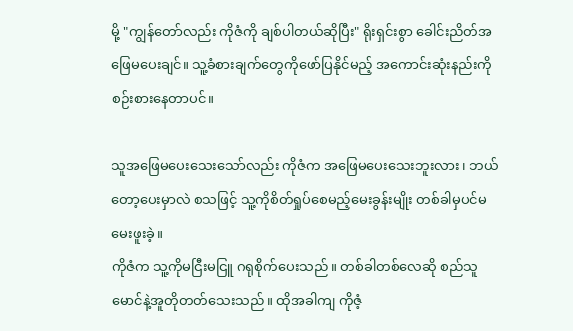မို့ "ကျွန်တော်လည်း ကိုဇံကို ချစ်ပါတယ်ဆိုပြီး" ရိုးရှင်းစွာ ခေါင်းညိတ်အဖြေမပေးချင်။ သူ့ခံစားချက်တွေကိုဖော်ပြနိုင်မည့် အကောင်းဆုံးနည်းကို စဉ်းစားနေတာပင်။

သူအဖြေမပေးသေးသော်လည်း ကိုဇံက အဖြေမပေးသေးဘူးလား၊ ဘယ်တော့ပေးမှာလဲ စသဖြင့် သူ့ကိုစိတ်ရှုပ်စေမည့်မေးခွန်းမျိုး တစ်ခါမှပင်မမေးဖူးခဲ့။
ကိုဇံက သူ့ကိုမငြီးမငြူ ဂရုစိုက်ပေးသည်။ တစ်ခါတစ်လေဆို စည်သူမောင်နဲ့အူတိုတတ်သေးသည်။ ထိုအခါကျ ကိုဇံ့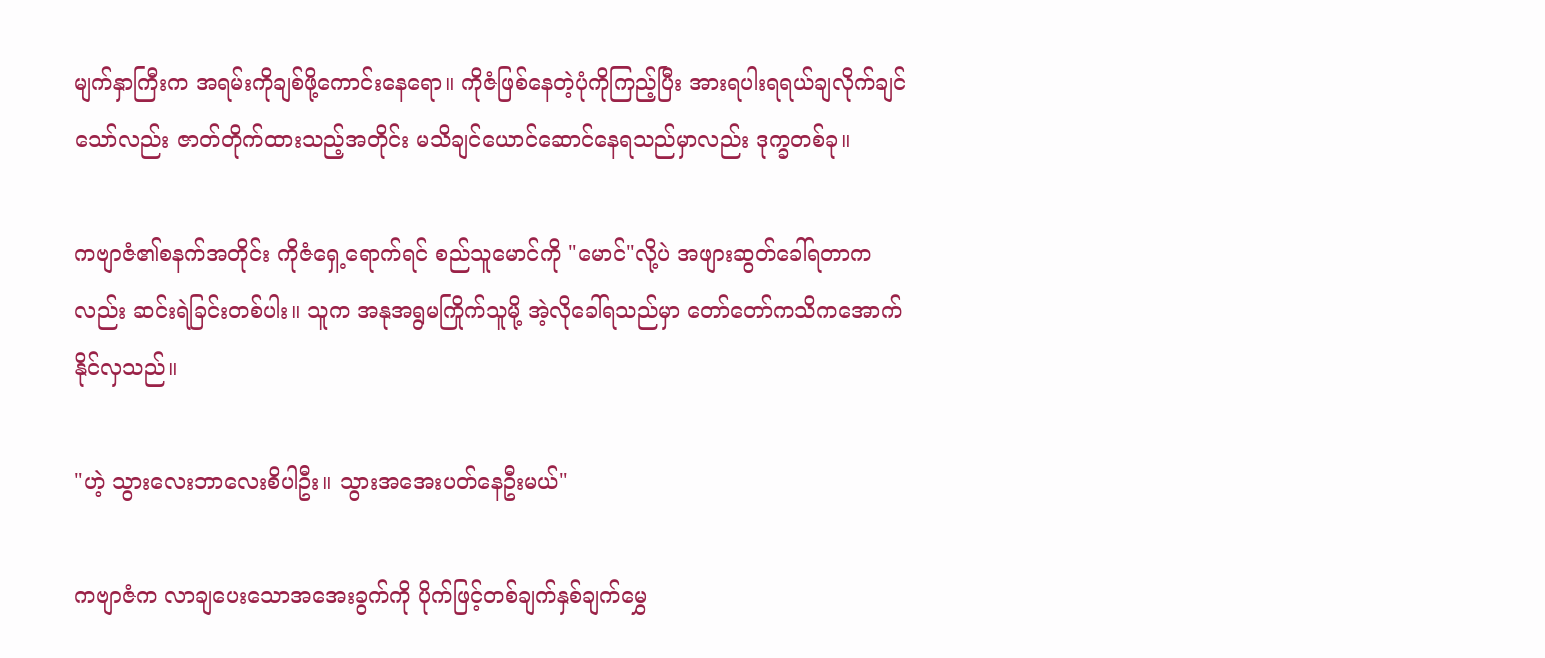မျက်နှာကြီးက အရမ်းကိုချစ်ဖို့ကောင်းနေရော။ ကိုဇံဖြစ်နေတဲ့ပုံကိုကြည့်ပြီး အားရပါးရရယ်ချလိုက်ချင်သော်လည်း ဇာတ်တိုက်ထားသည့်အတိုင်း မသိချင်ယောင်ဆောင်နေရသည်မှာလည်း ဒုက္ခတစ်ခု။

ကဗျာဇံ၏စနက်အတိုင်း ကိုဇံရှေ့ရောက်ရင် စည်သူမောင်ကို "မောင်"လို့ပဲ အဖျားဆွတ်ခေါ်ရတာကလည်း ဆင်းရဲခြင်းတစ်ပါး။ သူက အနုအရွမကြိုက်သူမို့ အဲ့လိုခေါ်ရသည်မှာ တော်တော်ကသိကအောက်နိုင်လှသည်။

"ဟဲ့ ‌သွားလေးဘာလေးစိပါဦး။ သွားအအေးပတ်နေဦးမယ်"

ကဗျာဇံက လာချပေးသောအအေးခွက်ကို ပိုက်ဖြင့်တစ်ချက်နှစ်ချက်မွှေ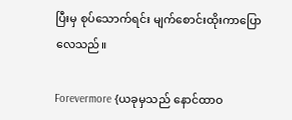ပြီးမှ စုပ်သောက်ရင်း မျက်စောင်းထိုးကာပြောလေသည်။

Forevermore {ယခုမှသည် နောင်ထာဝ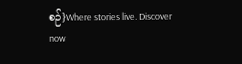စဉ်}Where stories live. Discover now